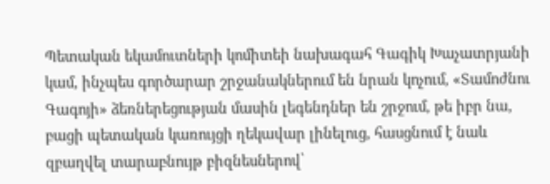Պետական եկամուտների կոմիտեի նախագահ Գագիկ Խաչատրյանի կամ, ինչպես գործարար շրջանակներում են նրան կոչում, «Տամոժնու Գագոյի» ձեռներեցության մասին լեգենդներ են շրջում, թե իբր նա, բացի պետական կառույցի ղեկավար լինելուց, հասցնում է նաև զբաղվել տարաբնույթ բիզնեսներով՝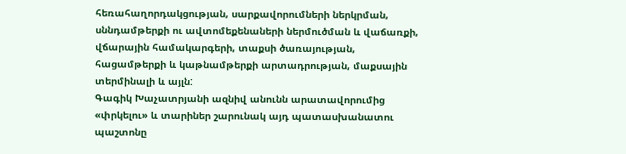հեռահաղորդակցության, սարքավորումների ներկրման, սննդամթերքի ու ավտոմեքենաների ներմուծման և վաճառքի, վճարային համակարգերի, տաքսի ծառայության, հացամթերքի և կաթնամթերքի արտադրության, մաքսային տերմինալի և այլն:
Գագիկ Խաչատրյանի ազնիվ անունն արատավորումից «փրկելու» և տարիներ շարունակ այդ պատասխանատու պաշտոնը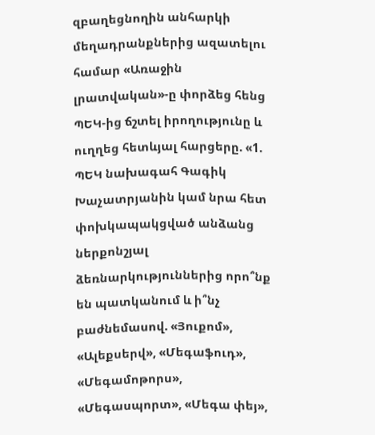զբաղեցնողին անհարկի մեղադրանքներից ազատելու համար «Առաջին լրատվական»-ը փորձեց հենց ՊԵԿ-ից ճշտել իրողությունը և ուղղեց հետևյալ հարցերը. «1. ՊԵԿ նախագահ Գագիկ Խաչատրյանին կամ նրա հետ փոխկապակցված անձանց ներքոնշյալ ձեռնարկություններից որո՞նք են պատկանում և ի՞նչ բաժնեմասով. «Յուքոմ», «Ալեքսերվ», «Մեգաֆուդ», «Մեգամոթորս», «Մեգասպորտ», «Մեգա փեյ»,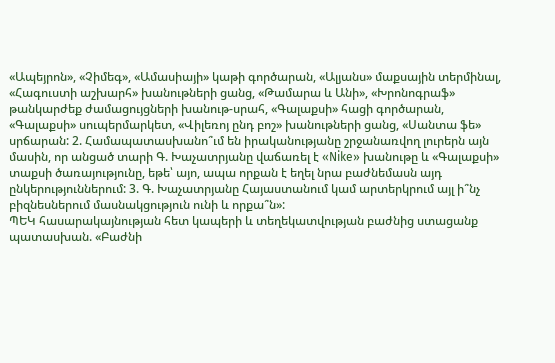«Ապեյրոն», «Չիմեգ», «Ամասիայի» կաթի գործարան, «Ալյանս» մաքսային տերմինալ, «Հագուստի աշխարհ» խանութների ցանց, «Թամարա և Անի», «Խրոնոգրաֆ» թանկարժեք ժամացույցների խանութ-սրահ, «Գալաքսի» հացի գործարան, «Գալաքսի» սուպերմարկետ, «Վիլեռոյ ընդ բոշ» խանութների ցանց, «Սանտա ֆե» սրճարան: 2. Համապատասխանո՞ւմ են իրականությանը շրջանառվող լուրերն այն մասին, որ անցած տարի Գ. Խաչատրյանը վաճառել է «Nike» խանութը և «Գալաքսի» տաքսի ծառայությունը, եթե՝ այո, ապա որքան է եղել նրա բաժնեմասն այդ ընկերություններում: 3. Գ. Խաչատրյանը Հայաստանում կամ արտերկրում այլ ի՞նչ բիզնեսներում մասնակցություն ունի և որքա՞ն»:
ՊԵԿ հասարակայնության հետ կապերի և տեղեկատվության բաժնից ստացանք պատասխան. «Բաժնի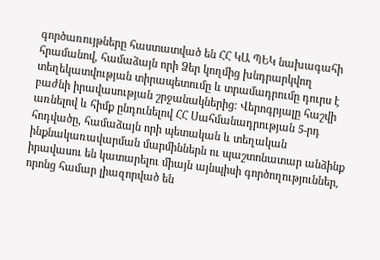գործառույթները հաստատված են ՀՀ ԿԱ ՊԵԿ նախագահի հրամանով, համաձայն որի Ձեր կողմից խնդրարկվող տեղեկատվության տիրապետումը և տրամադրումը դուրս է բաժնի իրավասության շրջանակներից: Վերոգրյալը հաշվի առնելով և հիմք ընդունելով ՀՀ Սահմանադրության 5-րդ հոդվածը, համաձայն որի պետական և տեղական ինքնակառավարման մարմիններն ու պաշտոնատար անձինք իրավասու են կատարելու միայն այնպիսի գործողություններ, որոնց համար լիազորված են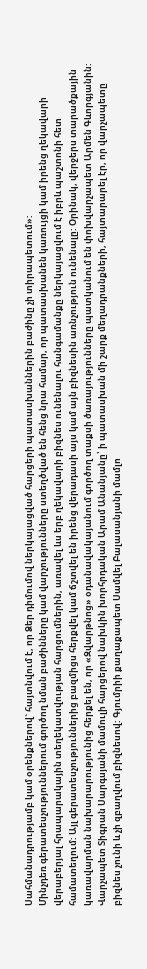Սահմանադրությամբ կամ օրենքներով` հայտնվում է, որ Ձեր դիմումով ներկայացված հարցերի պատասխաններին բաժինը չի տիրապետում»:
Մինչդեռ գերատեսչություններում գործող նման բաժինները կամ վարչությունները ստեղծված են հենց նրա համար, որ պատասխանեն կառույցի կամ իրենց ղեկավարի վերաբերյալ հրապարակային տեղեկատվության հարցումներին, առավել ևս երբ ղեկավարի բիզնես ունենալու հանգամանքը ներկայացվում է իբրև պաշտոնի հետ համատեղում: Այլ գերատեսչություններից բազմիցս հերքվել կամ ճշտվել են իրենց վերադասի այս կամ այն բիզնեսին առնչություն ունենալը: Օրինակ, վերջերս տարածքային կառավարման նախարարությունից հերքել են, որ «Զվարթնոց» օդանավակայանում գործող տաքսի ծառայությունները պատկանում են փոխվարչապետ Արմեն Գևորգյանին: Վարչապետ Տիգրան Սարգսյանի մամուլի հարցերով նախկին խորհրդական Արամ Անանյանը՝ ի պատասխան մի շարք մեղադրանքների, հայտարարել էր, որ վարչապետը բիզնես չունի և չի զբաղվում բիզնեսով: Գյումրիի քաղաքապետ Սամվել Բալասանյանի մամլո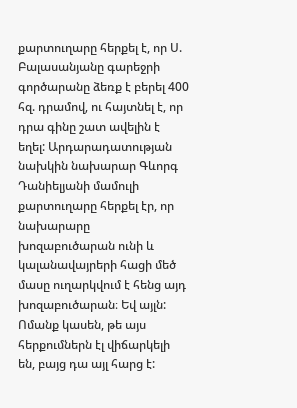քարտուղարը հերքել է, որ Ս. Բալասանյանը գարեջրի գործարանը ձեռք է բերել 400 հզ. դրամով, ու հայտնել է, որ դրա գինը շատ ավելին է եղել: Արդարադատության նախկին նախարար Գևորգ Դանիելյանի մամուլի քարտուղարը հերքել էր, որ նախարարը խոզաբուծարան ունի և կալանավայրերի հացի մեծ մասը ուղարկվում է հենց այդ խոզաբուծարան։ Եվ այլն: Ոմանք կասեն, թե այս հերքումներն էլ վիճարկելի են, բայց դա այլ հարց է: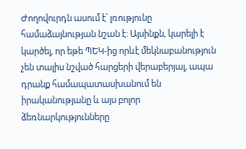Ժողովուրդն ասում է՝ լռությունը համաձայնության նշան է: Այսինքն, կարելի է կարծել, որ եթե ՊԵԿ-ից որևէ մեկնաբանություն չեն տալիս նշված հարցերի վերաբերյալ, ապա դրանք համապատասխանում են իրականությանը և այս բոլոր ձեռնարկությունները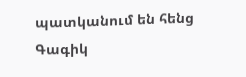պատկանում են հենց Գագիկ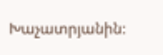Խաչատրյանին: